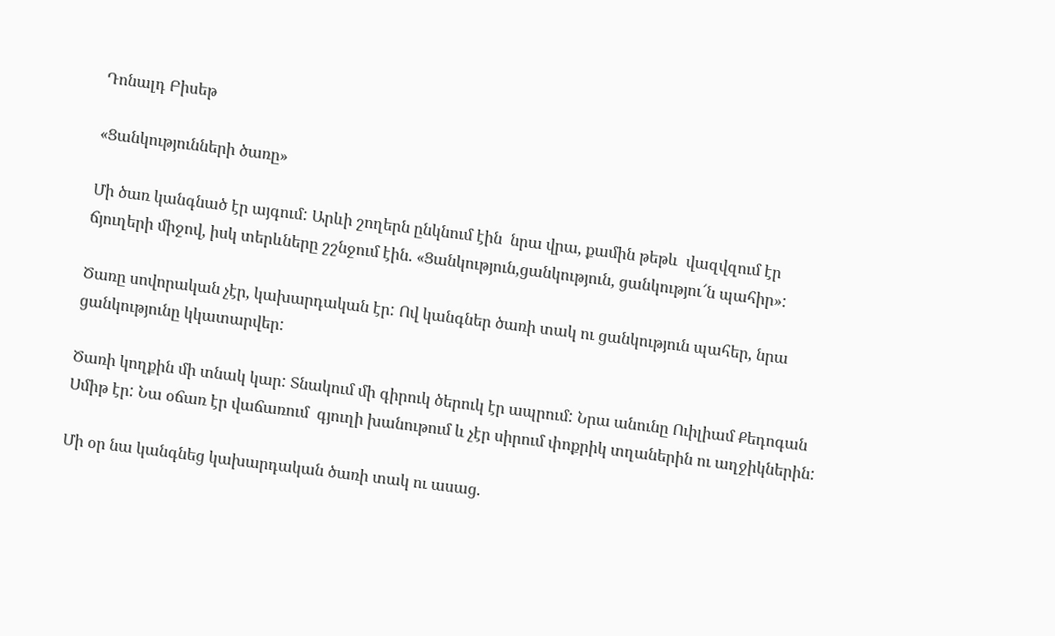Դոնալդ Բիսեթ

«Ցանկությունների ծառը»

Մի ծառ կանգնած էր այգում: Արևի շողերն ընկնում էին  նրա վրա, քամին թեթև  վազվզում էր ճյուղերի միջով, իսկ տերևները շշնջում էին. «Ցանկություն,ցանկություն, ցանկությու՜ն պահիր»:

Ծառը սովորական չէր, կախարդական էր: Ով կանգներ ծառի տակ ու ցանկություն պահեր, նրա ցանկությունը կկատարվեր:

Ծառի կողքին մի տնակ կար: Տնակում մի գիրուկ ծերուկ էր ապրում: Նրա անունը Ուիլիամ Քեդոգան Սմիթ էր: Նա օճառ էր վաճառում  գյուղի խանութում և չէր սիրում փոքրիկ տղաներին ու աղջիկներին:

Մի օր նա կանգնեց կախարդական ծառի տակ ու ասաց.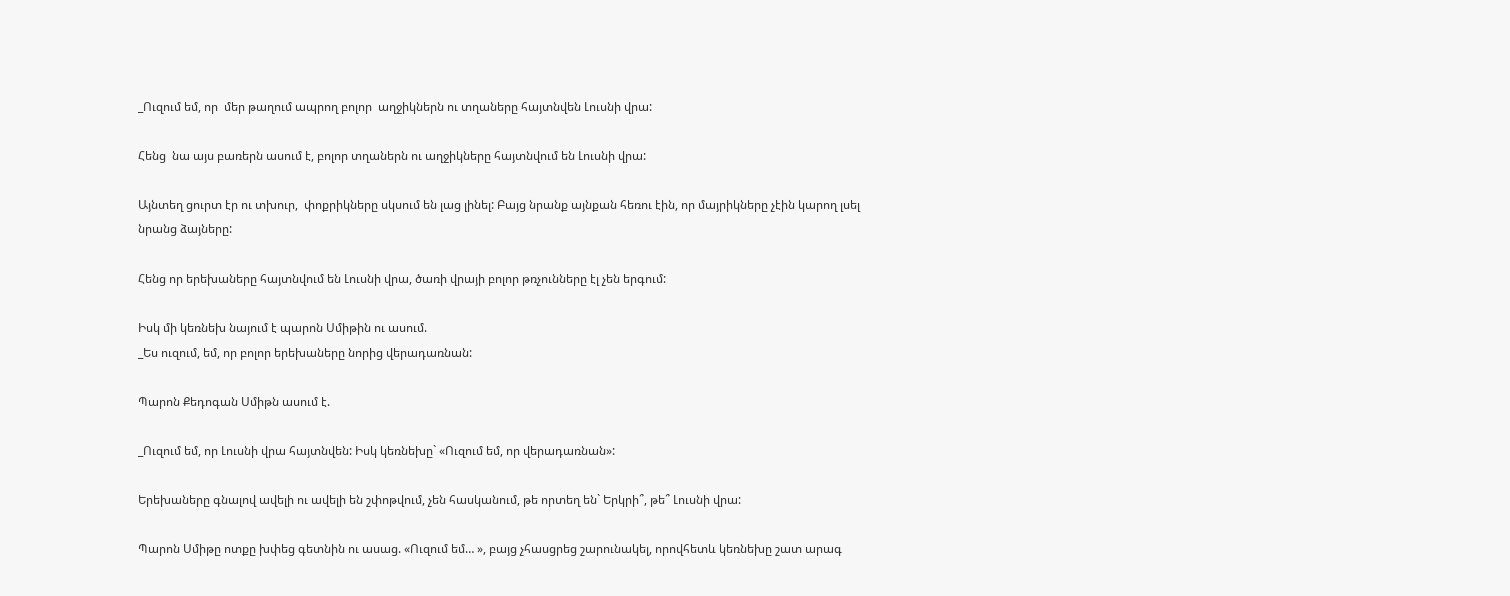_Ուզում եմ, որ  մեր թաղում ապրող բոլոր  աղջիկներն ու տղաները հայտնվեն Լուսնի վրա:

Հենց  նա այս բառերն ասում է, բոլոր տղաներն ու աղջիկները հայտնվում են Լուսնի վրա:

Այնտեղ ցուրտ էր ու տխուր,  փոքրիկները սկսում են լաց լինել: Բայց նրանք այնքան հեռու էին, որ մայրիկները չէին կարող լսել նրանց ձայները:

Հենց որ երեխաները հայտնվում են Լուսնի վրա, ծառի վրայի բոլոր թռչունները էլ չեն երգում:

Իսկ մի կեռնեխ նայում է պարոն Սմիթին ու ասում.
_Ես ուզում, եմ, որ բոլոր երեխաները նորից վերադառնան:

Պարոն Քեդոգան Սմիթն ասում է.

_Ուզում եմ, որ Լուսնի վրա հայտնվեն: Իսկ կեռնեխը` «Ուզում եմ, որ վերադառնան»:

Երեխաները գնալով ավելի ու ավելի են շփոթվում, չեն հասկանում, թե որտեղ են` Երկրի՞, թե՞ Լուսնի վրա:

Պարոն Սմիթը ոտքը խփեց գետնին ու ասաց. «Ուզում եմ… », բայց չհասցրեց շարունակել, որովհետև կեռնեխը շատ արագ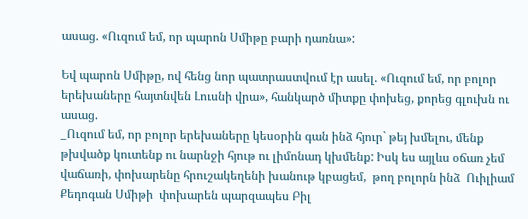ասաց. «Ուզում եմ, որ պարոն Սմիթը բարի դառնա»:

Եվ պարոն Սմիթը, ով հենց նոր պատրաստվում էր ասել. «Ուզում եմ, որ բոլոր երեխաները հայտնվեն Լուսնի վրա», հանկարծ միտքը փոխեց, քորեց գլուխն ու ասաց.
_Ուզում եմ, որ բոլոր երեխաները կեսօրին գան ինձ հյուր` թեյ խմելու, մենք թխվածք կուտենք ու նարնջի հյութ ու լիմոնադ կխմենք: Իսկ ես այլևս օճառ չեմ վաճառի, փոխարենը հրուշակեղենի խանութ կբացեմ,  թող բոլորն ինձ  Ուիլիամ Քեդոգան Սմիթի  փոխարեն պարզապես Բիլ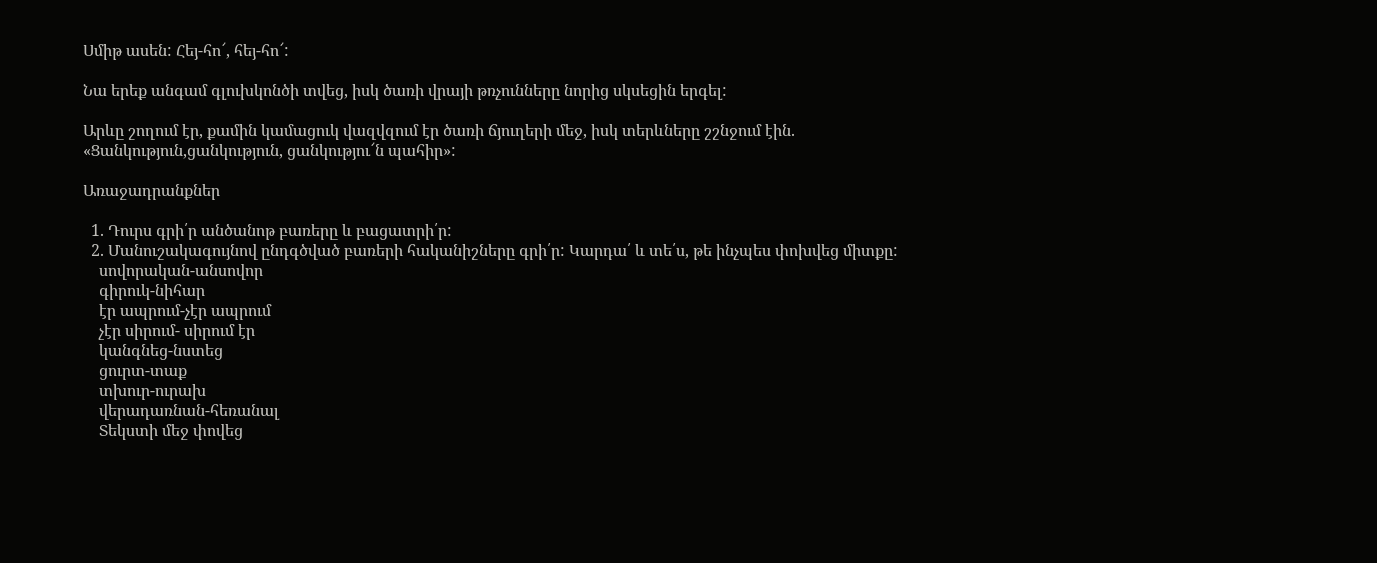Սմիթ ասեն: Հեյ-հո՜, հեյ-հո՜:

Նա երեք անգամ գլուխկոնծի տվեց, իսկ ծառի վրայի թռչունները նորից սկսեցին երգել:

Արևը շողում էր, քամին կամացուկ վազվզում էր ծառի ճյուղերի մեջ, իսկ տերևները շշնջում էին. «Ցանկություն,ցանկություն, ցանկությու՜ն պահիր»:

Առաջադրանքներ

  1. Դուրս գրի՛ր անծանոթ բառերը և բացատրի՛ր:
  2. Մանուշակագույնով ընդգծված բառերի հականիշները գրի՛ր: Կարդա՛ և տե՛ս, թե ինչպես փոխվեց միտքը:
    սովորական-անսովոր
    գիրուկ-նիհար
    էր ապրում-չէր ապրում
    չէր սիրում- սիրում էր
    կանգնեց-նստեց
    ցուրտ-տաք
    տխուր-ուրախ
    վերադառնան-հեռանալ
    Տեկստի մեջ փովեց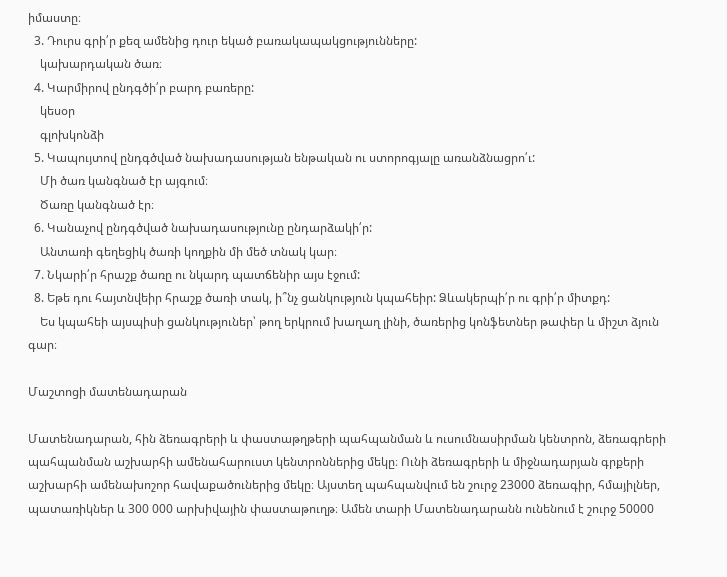իմաստը։
  3. Դուրս գրի՛ր քեզ ամենից դուր եկած բառակապակցությունները:
    կախարդական ծառ։
  4. Կարմիրով ընդգծի՛ր բարդ բառերը:
    կեսօր
    գլոխկոնձի
  5. Կապույտով ընդգծված նախադասության ենթական ու ստորոգյալը առանձնացրո՛ւ:
    Մի ծառ կանգնած էր այգում։
    Ծառը կանգնած էր։
  6. Կանաչով ընդգծված նախադասությունը ընդարձակի՛ր:
    Անտառի գեղեցիկ ծառի կողքին մի մեծ տնակ կար։
  7. Նկարի՛ր հրաշք ծառը ու նկարդ պատճենիր այս էջում:
  8. Եթե դու հայտնվեիր հրաշք ծառի տակ, ի՞նչ ցանկություն կպահեիր: Ձևակերպի՛ր ու գրի՛ր միտքդ:
    Ես կպահեի այսպիսի ցանկություներ՝ թող երկրում խաղաղ լինի, ծառերից կոնֆետներ թափեր և միշտ ձյուն գար։

Մաշտոցի մատենադարան

Մատենադարան, հին ձեռագրերի և փաստաթղթերի պահպանման և ուսումնասիրման կենտրոն, ձեռագրերի պահպանման աշխարհի ամենահարուստ կենտրոններից մեկը։ Ունի ձեռագրերի և միջնադարյան գրքերի աշխարհի ամենախոշոր հավաքածուներից մեկը։ Այստեղ պահպանվում են շուրջ 23000 ձեռագիր, հմայիլներ, պատառիկներ և 300 000 արխիվային փաստաթուղթ։ Ամեն տարի Մատենադարանն ունենում է շուրջ 50000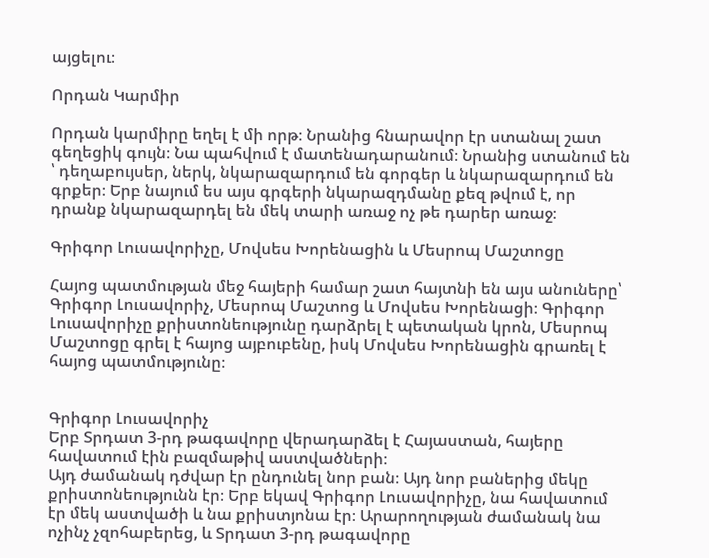այցելու։

Որդան Կարմիր

Որդան կարմիրը եղել է մի որթ։ Նրանից հնարավոր էր ստանալ շատ գեղեցիկ գույն։ Նա պահվում է մատենադարանում։ Նրանից ստանում են ՝ դեղաբույսեր, ներկ, նկարազարդում են գորգեր և նկարազարդում են գրքեր։ Երբ նայում ես այս գրգերի նկարազդմանը քեզ թվում է, որ դրանք նկարազարդել են մեկ տարի առաջ ոչ թե դարեր առաջ։

Գրիգոր Լուսավորիչը, Մովսես Խորենացին և Մեսրոպ Մաշտոցը

Հայոց պատմության մեջ հայերի համար շատ հայտնի են այս անուները՝ Գրիգոր Լուսավորիչ, Մեսրոպ Մաշտոց և Մովսես Խորենացի։ Գրիգոր Լուսավորիչը քրիստոնեությունը դարձրել է պետական կրոն, Մեսրոպ Մաշտոցը գրել է հայոց այբուբենը, իսկ Մովսես Խորենացին գրառել է հայոց պատմությունը։


Գրիգոր Լուսավորիչ
Երբ Տրդատ 3-րդ թագավորը վերադարձել է Հայաստան, հայերը հավատում էին բազմաթիվ աստվածների։
Այդ ժամանակ դժվար էր ընդունել նոր բան։ Այդ նոր բաներից մեկը քրիստոնեությունն էր։ Երբ եկավ Գրիգոր Լուսավորիչը, նա հավատում էր մեկ աստվածի և նա քրիստյոնա էր։ Արարողության ժամանակ նա ոչինչ չզոհաբերեց, և Տրդատ 3-րդ թագավորը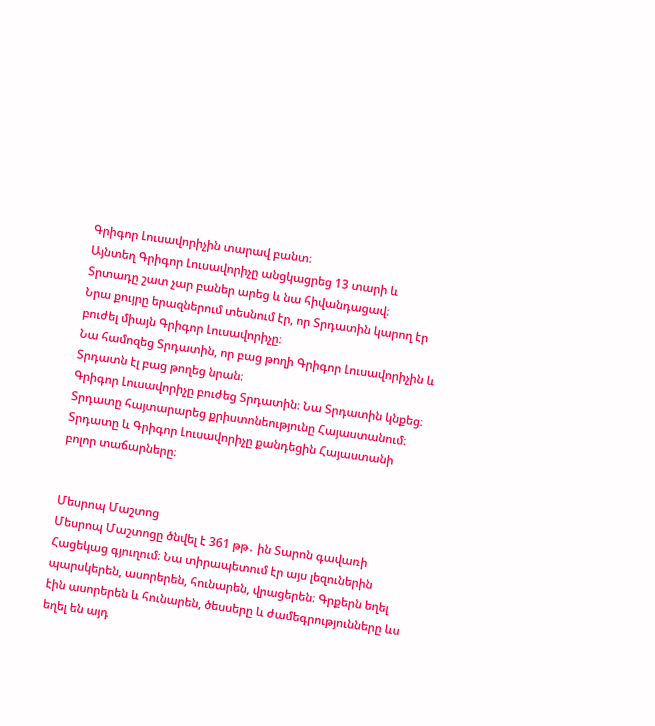Գրիգոր Լուսավորիչին տարավ բանտ։
Այնտեղ Գրիգոր Լուսավորիչը անցկացրեց 13 տարի և Տրտադը շատ չար բաներ արեց և նա հիվանդացավ։
Նրա քույրը երազներում տեսնում էր, որ Տրդատին կարող էր բուժել միայն Գրիգոր Լուսավորիչը։
Նա համոզեց Տրդատին, որ բաց թողի Գրիգոր Լուսավորիչին և Տրդատն էլ բաց թողեց նրան։
Գրիգոր Լուսավորիչը բուժեց Տրդատին։ Նա Տրդատին կնքեց։ Տրդատը հայտարարեց քրիստոնեությունը Հայաստանում։ Տրդատը և Գրիգոր Լուսավորիչը քանդեցին Հայաստանի բոլոր տաճարները։


Մեսրոպ Մաշտոց
Մեսրոպ Մաշտոցը ծնվել է 361 թթ․ ին Տարոն գավառի Հացեկաց գյուղում։ Նա տիրապետում էր այս լեզուներին պարսկերեն, ասորերեն, հունարեն, վրացերեն։ Գրքերն եղել էին ասորերեն և հունարեն, ծեսսերը և ժամեգրությունները ևս եղել են այդ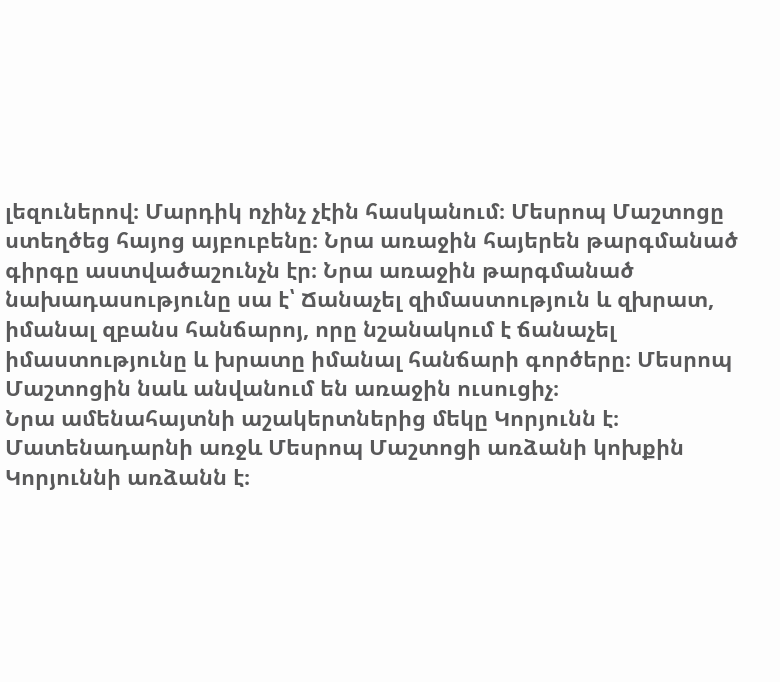լեզուներով։ Մարդիկ ոչինչ չէին հասկանում։ Մեսրոպ Մաշտոցը ստեղծեց հայոց այբուբենը։ Նրա առաջին հայերեն թարգմանած գիրգը աստվածաշունչն էր։ Նրա առաջին թարգմանած նախադասությունը սա է՝ Ճանաչել զիմաստություն և զխրատ, իմանալ զբանս հանճարոյ, որը նշանակում է ճանաչել իմաստությունը և խրատը իմանալ հանճարի գործերը։ Մեսրոպ Մաշտոցին նաև անվանում են առաջին ուսուցիչ։
Նրա ամենահայտնի աշակերտներից մեկը Կորյունն է։ Մատենադարնի առջև Մեսրոպ Մաշտոցի առձանի կոխքին Կորյուննի առձանն է։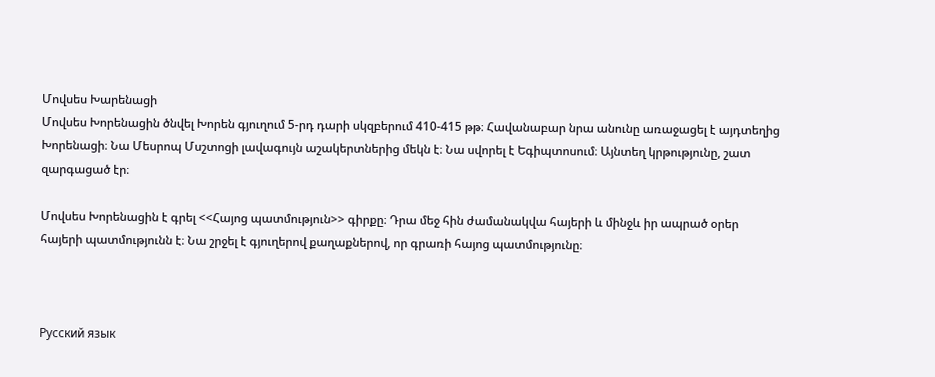Մովսես Խարենացի
Մովսես Խորենացին ծնվել Խորեն գյուղում 5-րդ դարի սկզբերում 410-415 թթ։ Հավանաբար նրա անունը առաջացել է այդտեղից Խորենացի։ Նա Մեսրոպ Մսշտոցի լավագույն աշակերտներից մեկն է։ Նա սվորել է Եգիպտոսում։ Այնտեղ կրթությունը, շատ զարգացած էր։

Մովսես Խորենացին է գրել <<Հայոց պատմություն>> գիրքը։ Դրա մեջ հին ժամանակվա հայերի և մինջև իր ապրած օրեր հայերի պատմությունն է։ Նա շրջել է գյուղերով քաղաքներով, որ գրառի հայոց պատմությունը։



Русский язык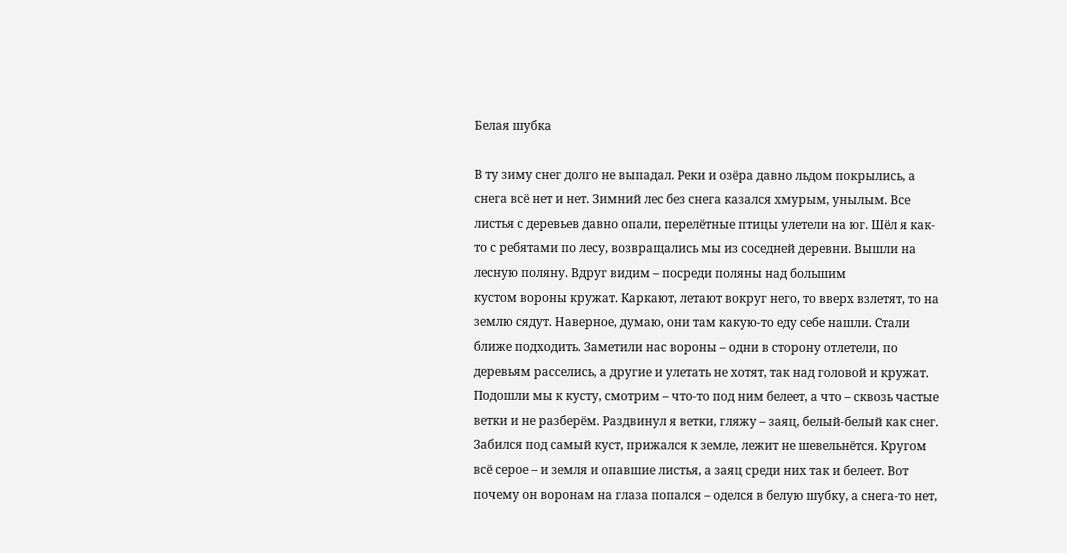Белая шубка

В ту зиму снег долго не выпадал. Реки и озёра давно льдом покрылись, а снега всё нет и нет. Зимний лес без снега казался хмурым, унылым. Все листья с деревьев давно опали, перелётные птицы улетели на юг. Шёл я как-то с ребятами по лесу, возвращались мы из соседней деревни. Вышли на лесную поляну. Вдруг видим – посреди поляны над большим
кустом вороны кружат. Каркают, летают вокруг него, то вверх взлетят, то на землю сядут. Наверное, думаю, они там какую-то еду себе нашли. Стали ближе подходить. Заметили нас вороны – одни в сторону отлетели, по деревьям расселись, а другие и улетать не хотят, так над головой и кружат. Подошли мы к кусту, смотрим – что-то под ним белеет, а что – сквозь частые ветки и не разберём. Раздвинул я ветки, гляжу – заяц, белый-белый как снег. Забился под самый куст, прижался к земле, лежит не шевельнётся. Кругом всё серое – и земля и опавшие листья, а заяц среди них так и белеет. Вот почему он воронам на глаза попался – оделся в белую шубку, а снега-то нет,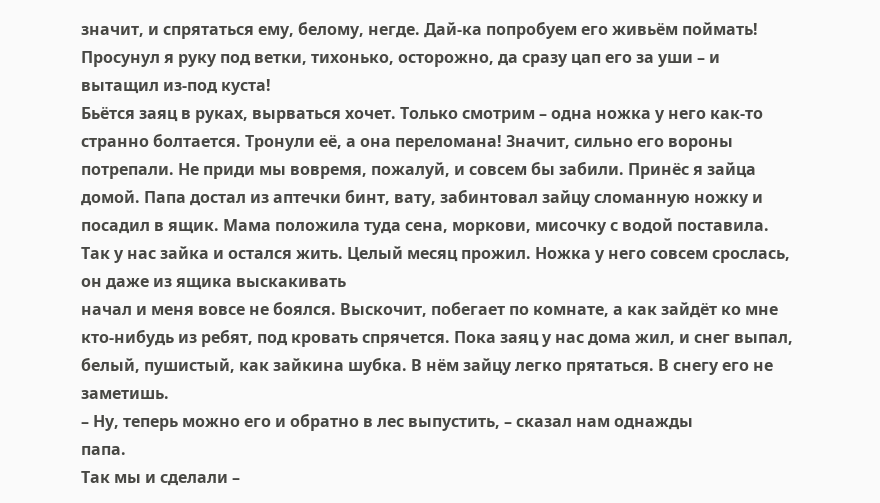значит, и спрятаться ему, белому, негде. Дай-ка попробуем его живьём поймать! Просунул я руку под ветки, тихонько, осторожно, да сразу цап его за уши – и вытащил из-под куста!
Бьётся заяц в руках, вырваться хочет. Только смотрим – одна ножка у него как-то странно болтается. Тронули её, а она переломана! Значит, сильно его вороны потрепали. Не приди мы вовремя, пожалуй, и совсем бы забили. Принёс я зайца домой. Папа достал из аптечки бинт, вату, забинтовал зайцу сломанную ножку и посадил в ящик. Мама положила туда сена, моркови, мисочку с водой поставила. Так у нас зайка и остался жить. Целый месяц прожил. Ножка у него совсем срослась, он даже из ящика выскакивать
начал и меня вовсе не боялся. Выскочит, побегает по комнате, а как зайдёт ко мне кто-нибудь из ребят, под кровать спрячется. Пока заяц у нас дома жил, и снег выпал, белый, пушистый, как зайкина шубка. В нём зайцу легко прятаться. В снегу его не заметишь.
– Ну, теперь можно его и обратно в лес выпустить, – сказал нам однажды
папа.
Так мы и сделали –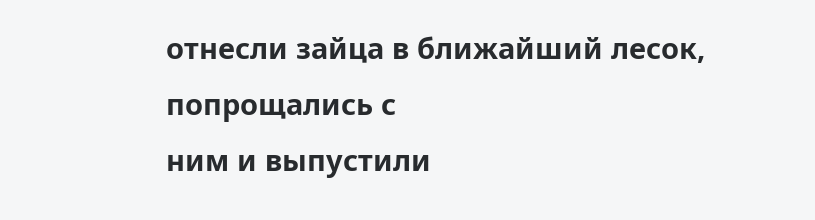отнесли зайца в ближайший лесок, попрощались с
ним и выпустили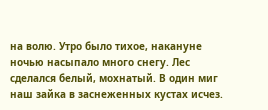на волю. Утро было тихое, накануне ночью насыпало много снегу. Лес сделался белый, мохнатый. В один миг наш зайка в заснеженных кустах исчез.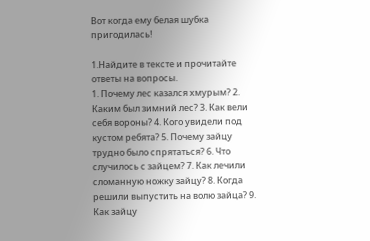Вот когда ему белая шубка пригодилась!

1.Найдите в тексте и прочитайте ответы на вопросы.
1. Почему лес казался хмурым? 2. Каким был зимний лес? 3. Как вели себя вороны? 4. Кого увидели под кустом ребята? 5. Почему зайцу трудно было спрятаться? 6. Что случилось с зайцем? 7. Как лечили сломанную ножку зайцу? 8. Когда решили выпустить на волю зайца? 9. Как зайцу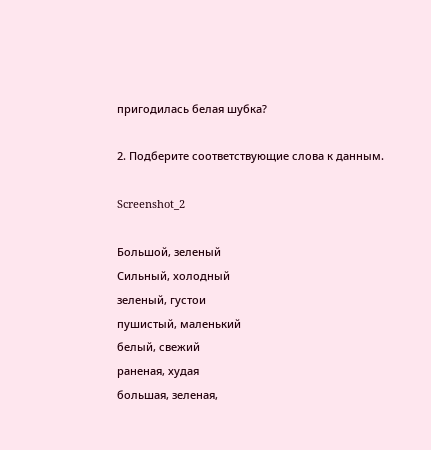пригодилась белая шубка?

2. Подберите соответствующие слова к данным.

Screenshot_2

Большой, зеленый
Сильный, холодный
зеленый, густои
пушистый, маленький
белый, свежий
раненая, худая
большая, зеленая,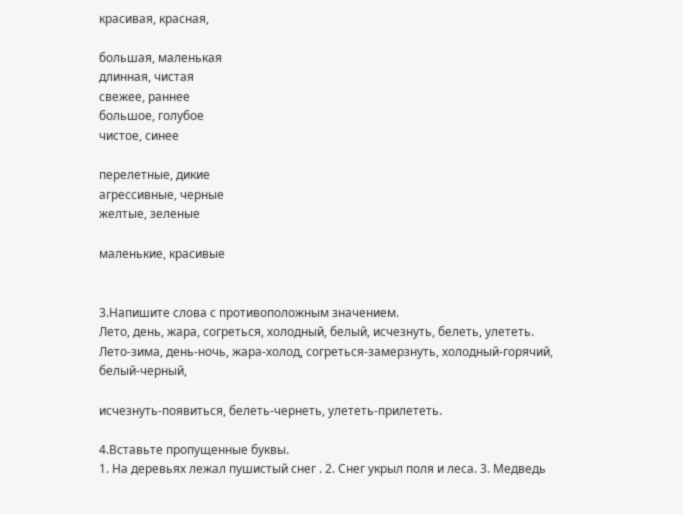красивая, красная,

большая, маленькая
длинная, чистая
свежее, раннее
большое, голубое
чистое, синее

перелетные, дикие
агрессивные, черные
желтые, зеленые

маленькие, красивые


3.Напишите слова с противоположным значением.
Лето, день, жара, согреться, холодный, белый, исчезнуть, белеть, улететь.
Лето-зима, день-ночь, жара-холод, согреться-замерзнуть, холодный-горячий, белый-черный,

исчезнуть-появиться, белеть-чернеть, улететь-прилететь.

4.Вставьте пропущенные буквы.
1. На деревьях лежал пушистый снег . 2. Снег укрыл поля и леса. 3. Медведь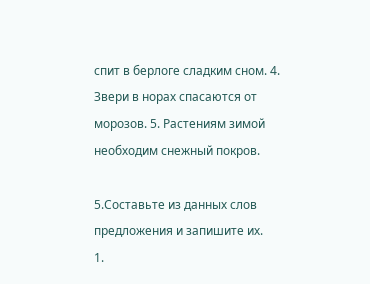спит в берлоге сладким сном. 4. Звери в норах спасаются от морозов. 5. Растениям зимой необходим снежный покров.

5.Составьте из данных слов предложения и запишите их.
1.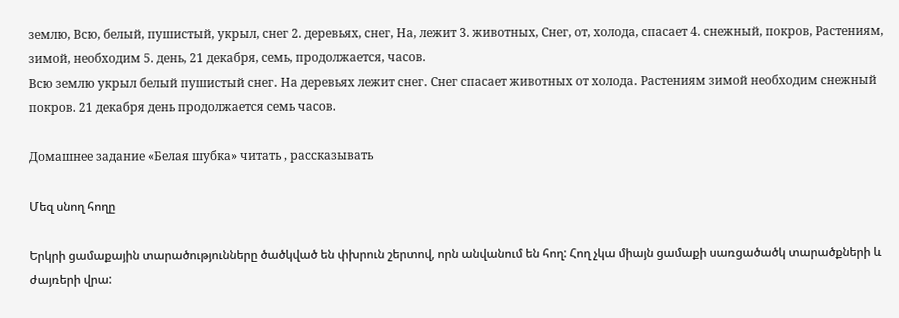землю, Всю, белый, пушистый, укрыл, снег 2. деревьях, снег, На, лежит 3. животных, Снег, от, холода, спасает 4. снежный, покров, Растениям, зимой, необходим 5. день, 21 декабря, семь, продолжается, часов.
Всю землю укрыл белый пушистый снег․ На деревьях лежит снег․ Снег спасает животных от холода․ Растениям зимой необходим снежный покров. 21 декабря день продолжается семь часов.

Домашнее задание «Белая шубка» читать , рассказывать

Մեզ սնող հողը

Երկրի ցամաքային տարածությունները ծածկված են փխրուն շերտով, որն անվանում են հող: Հող չկա միայն ցամաքի սառցածածկ տարածքների և ժայռերի վրա: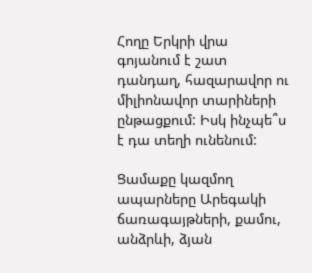Հողը Երկրի վրա գոյանում է շատ դանդաղ, հազարավոր ու միլիոնավոր տարիների ընթացքում: Իսկ ինչպե՞ս է դա տեղի ունենում:

Ցամաքը կազմող ապարները Արեգակի ճառագայթների, քամու, անձրևի, ձյան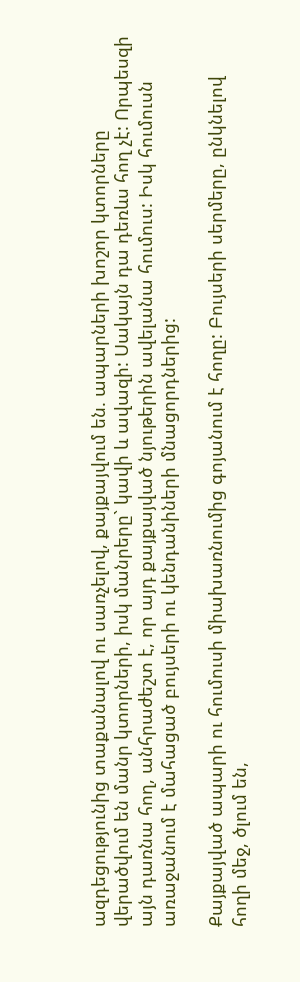ազդեցությունից տաքանալով ու սառչելով, քայքայվում են. ապարների խոշոր կտորները վերածվում են մանր կտորների, իսկ մանրերը` կավի և ավազի: Սակայն դա դեռևս հող չէ: Որպեսզի այն դառնա հող, անհրաժեշտ է, որ այդ քայքայված նյութերին ավելանա հումուս: Իսկ հումուսն առաջանում է մահացած բույսերի ու կենդանիների մնացորդներից:

Քայքայված ապարի ու հումուսի միախառնումից գոյանում է հողը: Բույսերի սերմերը, ընկնելով հողի մեջ, ծլում են,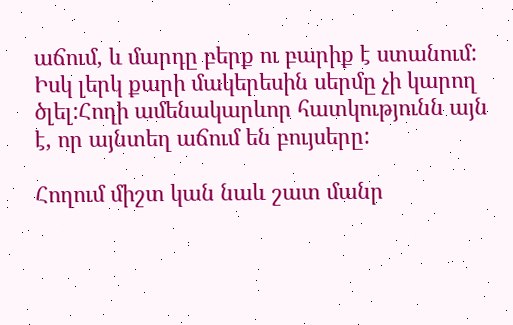աճում, և մարդը բերք ու բարիք է ստանում: Իսկ լերկ քարի մակերեսին սերմը չի կարող ծլել:Հողի ամենակարևոր հատկությունն այն է, որ այնտեղ աճում են բույսերը:

Հողում միշտ կան նաև շատ մանր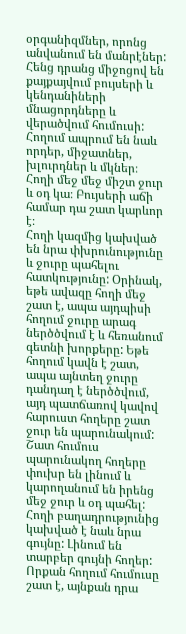օրգանիզմներ, որոնց անվանում են մանրէներ: Հենց դրանց միջոցով են քայքայվում բույսերի և կենդանիների մնացորդները և վերածվում հումուսի: Հողում ապրում են նաև որդեր, միջատներ, խլուրդներ և մկներ։ Հողի մեջ մեջ միշտ ջուր և օդ կա։ Բույսերի աճի համար դա շատ կարևոր է։
Հողի կազմից կախված են նրա փխրունությունը և ջուրը պահելու հատկությունը: Օրինակ, եթե ավազը հողի մեջ շատ է, ապա այդպիսի հողում ջուրը արագ ներծծվում է և հեռանում գետնի խորքերը: Եթե հողում կավն է շատ, ապա այնտեղ ջուրը դանդաղ է ներծծվում, այդ պատճառով կավով հարուստ հողերը շատ ջուր են պարունակում:
Շատ հումուս պարունակող հողերը փուխր են լինում և կարողանում են իրենց մեջ ջուր և օդ պահել:
Հողի բաղադրությունից կախված է նաև նրա գույնը: Լինում են տարբեր գույնի հողեր: Որքան հողում հումուսը շատ է, այնքան դրա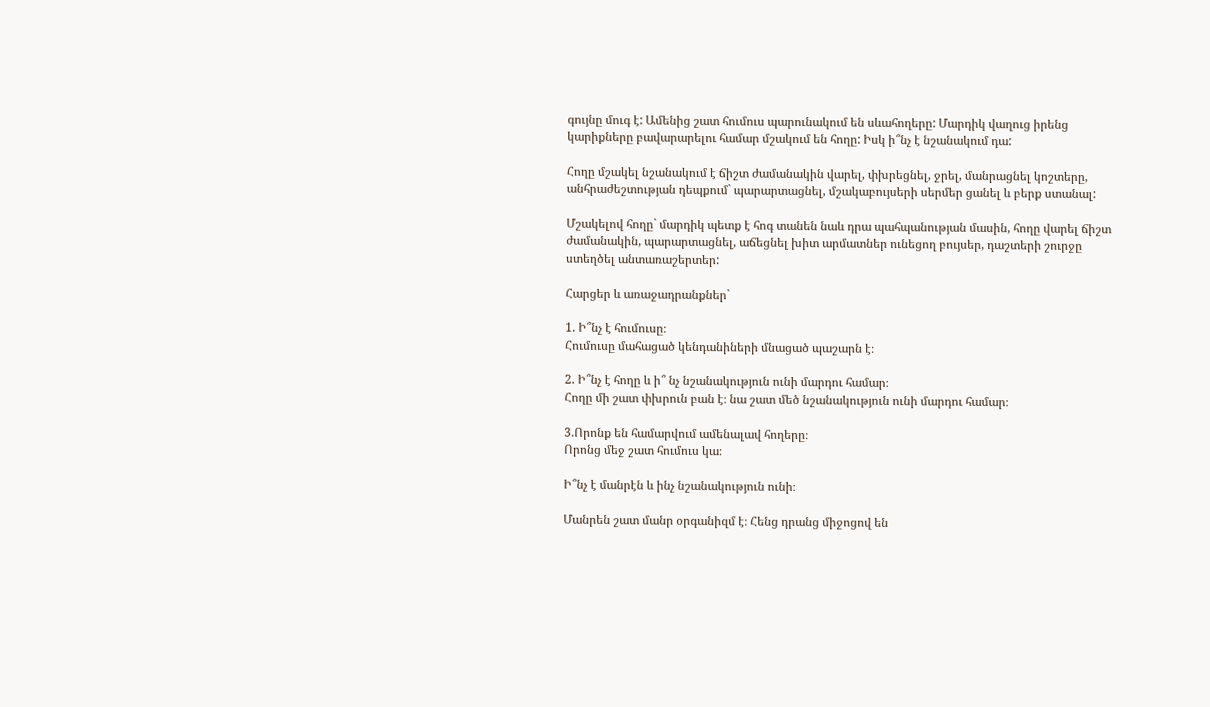գույնը մուգ է: Ամենից շատ հումուս պարունակում են սևահողերը: Մարդիկ վաղուց իրենց կարիքները բավարարելու համար մշակում են հողը: Իսկ ի՞նչ է նշանակում դա:

Հողը մշակել նշանակում է ճիշտ ժամանակին վարել, փխրեցնել, ջրել, մանրացնել կոշտերը, անհրաժեշտության դեպքում` պարարտացնել, մշակաբույսերի սերմեր ցանել և բերք ստանալ:

Մշակելով հողը` մարդիկ պետք է հոգ տանեն նաև դրա պահպանության մասին, հողը վարել ճիշտ ժամանակին, պարարտացնել, աճեցնել խիտ արմատներ ունեցող բույսեր, դաշտերի շուրջը ստեղծել անտառաշերտեր:

Հարցեր և առաջադրանքներ`

1. Ի՞նչ է հումուսը։
Հումուսը մահացած կենդանիների մնացած պաշարն է։

2. Ի՞նչ է հողը և ի՞ նչ նշանակություն ունի մարդու համար։
Հողը մի շատ փխրուն բան է։ նա շատ մեծ նշանակություն ունի մարդու համար։

3.Որոնք են համարվում ամենալավ հողերը։
Որոնց մեջ շատ հումուս կա։

Ի՞նչ է մանրէն և ինչ նշանակություն ունի։

Մանրեն շատ մանր օրգանիզմ է։ Հենց դրանց միջոցով են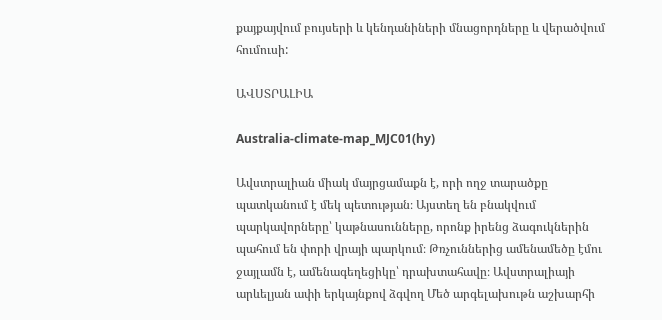քայքայվում բույսերի և կենդանիների մնացորդները և վերածվում հումուսի:

ԱՎՍՏՐԱԼԻԱ

Australia-climate-map_MJC01(hy)

Ավստրալիան միակ մայրցամաքն է, որի ողջ տարածքը պատկանում է մեկ պետության։ Այստեղ են բնակվում պարկավորները՝ կաթնասունները, որոնք իրենց ձագուկներին պահում են փորի վրայի պարկում։ Թռչուններից ամենամեծը էմու ջայլամն է, ամենագեղեցիկը՝ դրախտահավը։ Ավստրալիայի արևելյան ափի երկայնքով ձգվող Մեծ արգելախութն աշխարհի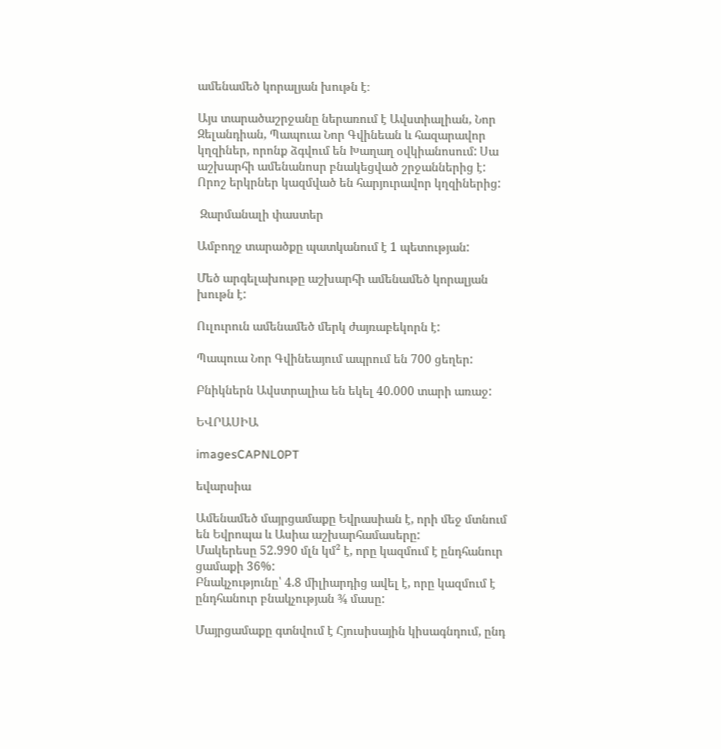ամենամեծ կորալյան խութն է։

Այս տարածաշրջանը ներառում է Ավստիալիան, Նոր Զելանդիան, Պապուա Նոր Գվինեան և հազարավոր կղզիներ, որոնք ձգվում են Խաղաղ օվկիանոսում: Սա աշխարհի ամենանոսր բնակեցված շրջաններից է: Որոշ երկրներ կազմված են հարյուրավոր կղզիներից:

 Զարմանալի փաստեր

Ամբողջ տարածքը պատկանում է 1 պետության:

Մեծ արգելախութը աշխարհի ամենամեծ կորալյան խութն է:

Ուլուրուն ամենամեծ մերկ ժայռաբեկորն է:

Պապուա Նոր Գվինեայում ապրում են 700 ցեղեր:

Բնիկներն Ավստրալիա են եկել 40.000 տարի առաջ:

ԵՎՐԱՍԻԱ

imagesCAPNL0PT

եվարսիա

Ամենամեծ մայրցամաքը Եվրասիան է, որի մեջ մտնում են Եվրոպա և Ասիա աշխարհամասերը:
Մակերեսը 52.990 մլն կմ² է, որը կազմում է ընդհանուր ցամաքի 36%:
Բնակչությունը՝ 4.8 միլիարդից ավել է, որը կազմում է ընդհանուր բնակչության ¾ մասը:

Մայրցամաքը գտնվում է Հյուսիսային կիսագնդում, ընդ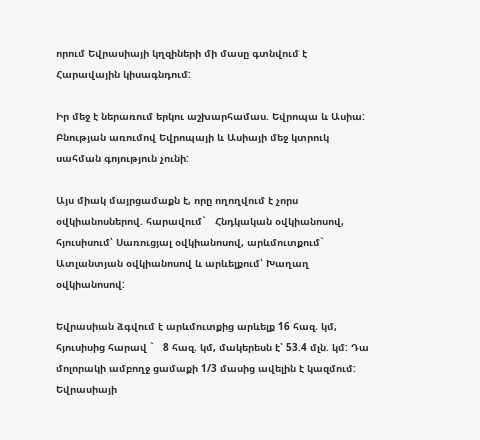որում Եվրասիայի կղզիների մի մասը գտնվում է Հարավային կիսագնդում:

Իր մեջ է ներառում երկու աշխարհամաս. Եվրոպա և Ասիա: Բնության առումով Եվրոպայի և Ասիայի մեջ կտրուկ սահման գոյություն չունի:

Այս միակ մայրցամաքն է, որը ողողվում է չորս օվկիանոսներով. հարավում`   Հնդկական օվկիանոսով, հյուսիսում՝ Սառուցյալ օվկիանոսով, արևմուտքում`   Ատլանտյան օվկիանոսով և արևելքում՝ Խաղաղ օվկիանոսով:

Եվրասիան ձգվում է արևմուտքից արևելք 16 հազ. կմ, հյուսիսից հարավ `   8 հազ. կմ, մակերեսն է՝ 53.4 մլն. կմ: Դա մոլորակի ամբողջ ցամաքի 1/3 մասից ավելին է կազմում: Եվրասիայի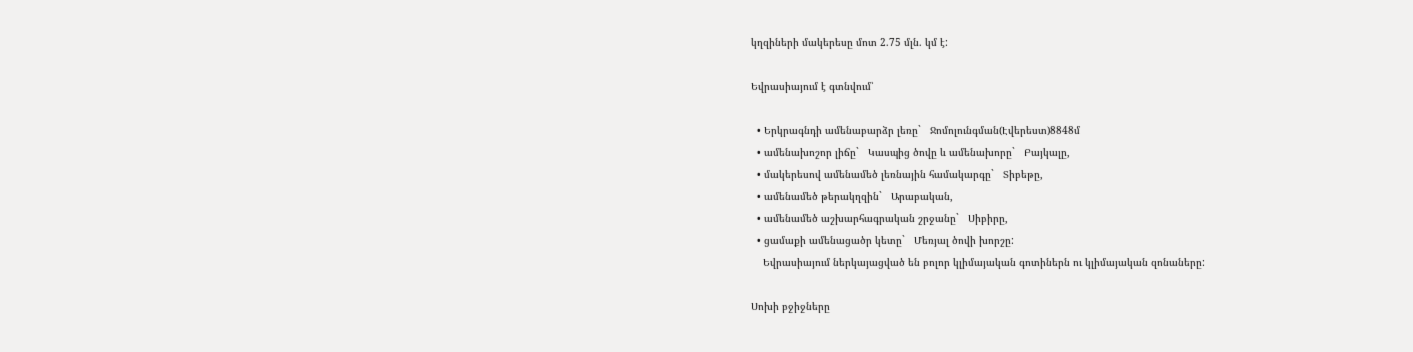կղզիների մակերեսը մոտ 2.75 մլն. կմ է:

Եվրասիայում է գտնվում՝

  • Երկրագնդի ամենաբարձր լեռը`   Ջոմոլունգման(Էվերեստ)8848մ
  • ամենախոշոր լիճը`   Կասպից ծովը և ամենախորը`   Բայկալը,
  • մակերեսով ամենամեծ լեռնային համակարգը`   Տիբեթը,
  • ամենամեծ թերակղզին`   Արաբական,
  • ամենամեծ աշխարհագրական շրջանը`   Սիբիրը,
  • ցամաքի ամենացածր կետը`   Մեռյալ ծովի խորշը:
    Եվրասիայում ներկայացված են բոլոր կլիմայական գոտիներն ու կլիմայական զոնաները:

Սոխի բջիջները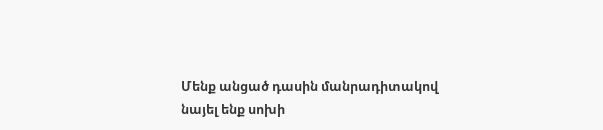Մենք անցած դասին մանրադիտակով նայել ենք սոխի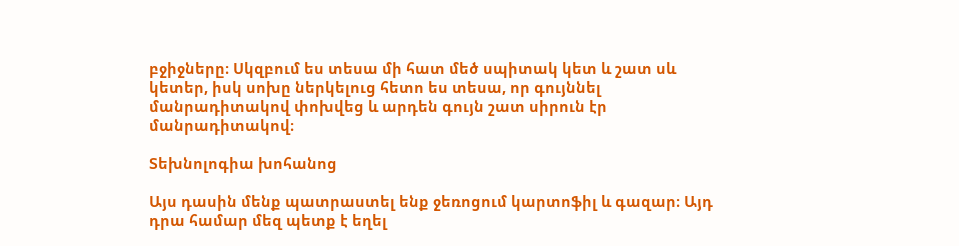բջիջները։ Սկզբում ես տեսա մի հատ մեծ սպիտակ կետ և շատ սև կետեր, իսկ սոխը ներկելուց հետո ես տեսա, որ գույննել մանրադիտակով փոխվեց և արդեն գույն շատ սիրուն էր մանրադիտակով։

Տեխնոլոգիա խոհանոց

Այս դասին մենք պատրաստել ենք ջեռոցում կարտոֆիլ և գազար։ Այդ դրա համար մեզ պետք է եղել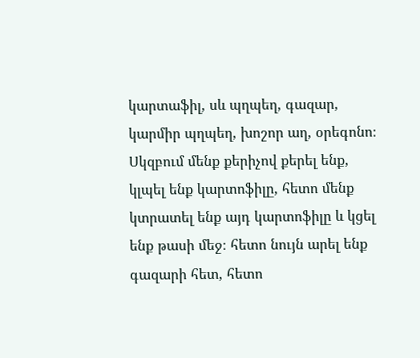կարտաֆիլ, սև պղպեղ, գազար, կարմիր պղպեղ, խոշոր աղ, օրեգոնո։ Սկզբում մենք քերիչով քերել ենք, կլպել ենք կարտոֆիլը, հետո մենք կտրատել ենք այդ կարտոֆիլը և կցել ենք թասի մեջ։ հետո նույն արել ենք գազարի հետ, հետո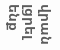վրան լցրել ենք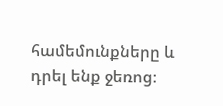համեմունքները և դրել ենք ջեռոց։